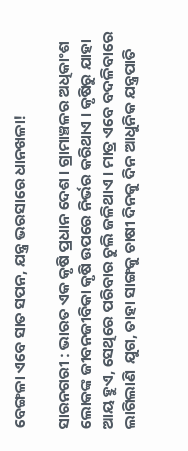ବେଙ୍ଗଳା ଏବେ ସାତ ସପନ, ଯନ୍ତ୍ର ଭରସାରେ ଧାନଖଳା!

ସାରନଗରୀ : ଭାରତ ଏକ କୃଷି ପ୍ରଧାନ ଦେଶ । ଗ୍ରାମାଞ୍ଚଳର ଅଧିକାଂଶ ଲୋକଙ୍କ ଜୀବନଜୀବିକା କୃଷି ଉପରେ ନିର୍ଭର କରିଥାଏ । କୃଷିରୁ ଯାହା ଆୟ ହୁଏ, ସେଥିରେ ପରିବାର ଚୁଲି ଜଳିଥାଏ । ମାତ୍ର ଏବେ ବଦଳିବାରେ ଲାଗିଲାଣି  ଯୁଗ, ତାହା ସାଙ୍ଗକୁ ଚାଷୀ ଦିନକୁ ଦିନ ଆଧୁନିକ ଯନ୍ତ୍ରପାତି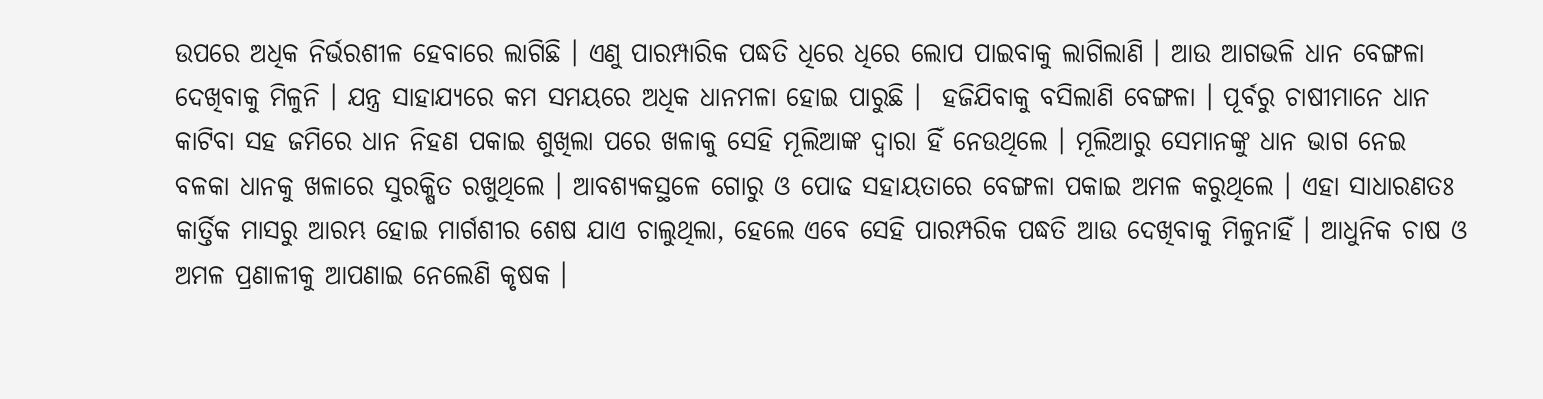ଉପରେ ଅଧିକ ନିର୍ଭରଶୀଳ ହେବାରେ ଲାଗିଛି । ଏଣୁ ପାରମ୍ପାରିକ ପଦ୍ଧତି ଧିରେ ଧିରେ ଲୋପ ପାଇବାକୁ ଲାଗିଲାଣି । ଆଉ ଆଗଭଳି ଧାନ ବେଙ୍ଗଳା ଦେଖିବାକୁ ମିଳୁନି । ଯନ୍ତ୍ର ସାହାଯ୍ୟରେ କମ ସମୟରେ ଅଧିକ ଧାନମଳା ହୋଇ ପାରୁଛି ।  ହଜିଯିବାକୁ ବସିଲାଣି ବେଙ୍ଗଳା । ପୂର୍ବରୁ ଚାଷୀମାନେ ଧାନ କାଟିବା ସହ ଜମିରେ ଧାନ ନିହଣ ପକାଇ ଶୁଖିଲା ପରେ ଖଳାକୁ ସେହି ମୂଲିଆଙ୍କ ଦ୍ୱାରା ହିଁ ନେଉଥିଲେ । ମୂଲିଆରୁ ସେମାନଙ୍କୁ ଧାନ ଭାଗ ନେଇ ବଳକା ଧାନକୁ ଖଳାରେ ସୁରକ୍ଷିତ ରଖୁଥିଲେ । ଆବଶ୍ୟକସ୍ଥଳେ ଗୋରୁ ଓ ପୋଢ ସହାୟତାରେ ବେଙ୍ଗଳା ପକାଇ ଅମଳ କରୁଥିଲେ । ଏହା ସାଧାରଣତଃ କାର୍ତ୍ତିକ ମାସରୁ ଆରମ୍ଭ ହୋଇ ମାର୍ଗଶୀର ଶେଷ ଯାଏ ଚାଲୁଥିଲା, ହେଲେ ଏବେ ସେହି ପାରମ୍ପରିକ ପଦ୍ଧତି ଆଉ ଦେଖିବାକୁ ମିଳୁନାହିଁ । ଆଧୁନିକ ଚାଷ ଓ ଅମଳ ପ୍ରଣାଳୀକୁ ଆପଣାଇ ନେଲେଣି କୃଷକ ।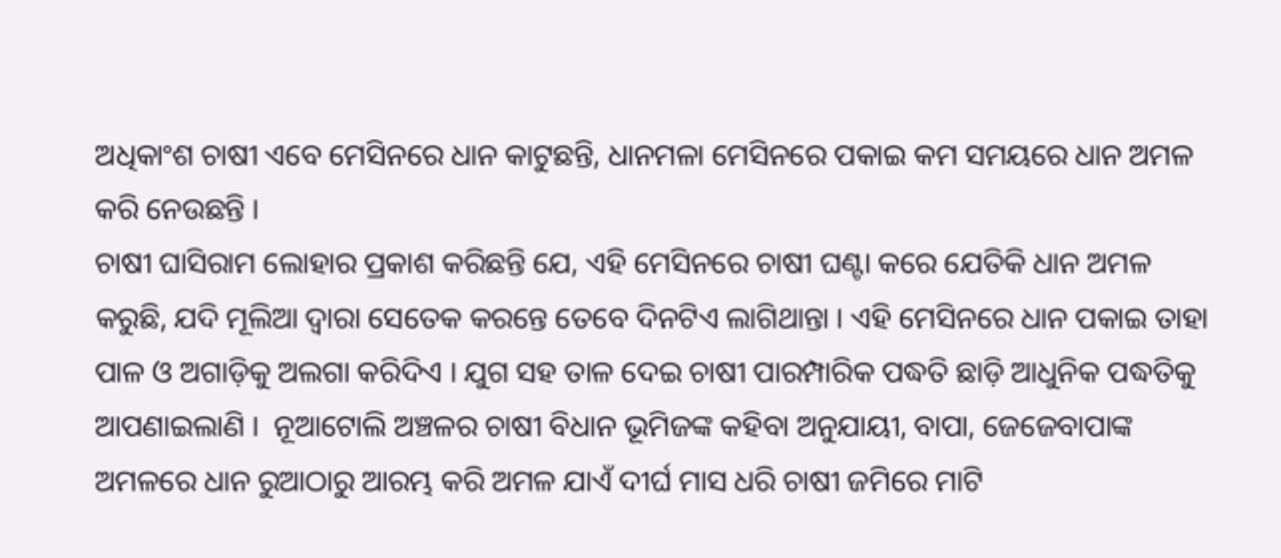ଅଧିକାଂଶ ଚାଷୀ ଏବେ ମେସିନରେ ଧାନ କାଟୁଛନ୍ତି, ଧାନମଳା ମେସିନରେ ପକାଇ କମ ସମୟରେ ଧାନ ଅମଳ କରି ନେଉଛନ୍ତି ।
ଚାଷୀ ଘାସିରାମ ଲୋହାର ପ୍ରକାଶ କରିଛନ୍ତି ଯେ, ଏହି ମେସିନରେ ଚାଷୀ ଘଣ୍ଟା କରେ ଯେତିକି ଧାନ ଅମଳ କରୁଛି, ଯଦି ମୂଲିଆ ଦ୍ୱାରା ସେତେକ କରନ୍ତେ ତେବେ ଦିନଟିଏ ଲାଗିଥାନ୍ତା । ଏହି ମେସିନରେ ଧାନ ପକାଇ ତାହା ପାଳ ଓ ଅଗାଡ଼ିକୁ ଅଲଗା କରିଦିଏ । ଯୁଗ ସହ ତାଳ ଦେଇ ଚାଷୀ ପାରମ୍ପାରିକ ପଦ୍ଧତି ଛାଡ଼ି ଆଧୁନିକ ପଦ୍ଧତିକୁ ଆପଣାଇଲାଣି ।  ନୂଆଟୋଲି ଅଞ୍ଚଳର ଚାଷୀ ବିଧାନ ଭୂମିଜଙ୍କ କହିବା ଅନୁଯାୟୀ, ବାପା, ଜେଜେବାପାଙ୍କ ଅମଳରେ ଧାନ ରୁଆଠାରୁ ଆରମ୍ଭ କରି ଅମଳ ଯାଏଁ ଦୀର୍ଘ ମାସ ଧରି ଚାଷୀ ଜମିରେ ମାଟି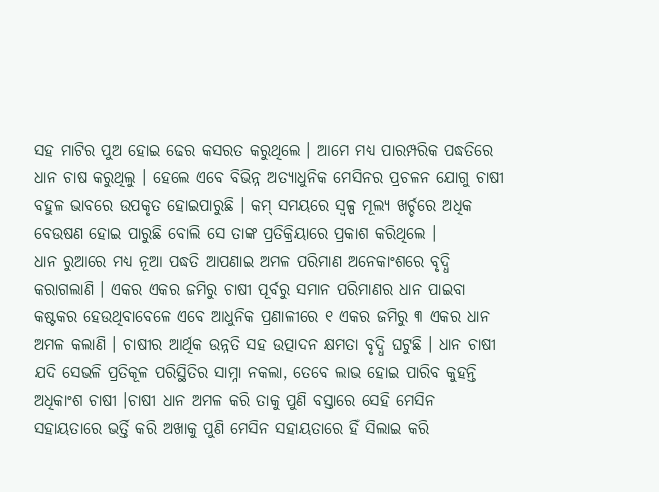ସହ ମାଟିର ପୁଅ ହୋଇ ଢେର କସରତ କରୁଥିଲେ । ଆମେ ମଧ୍ୟ ପାରମ୍ପରିକ ପଦ୍ଧତିରେ ଧାନ ଚାଷ କରୁଥିଲୁ । ହେଲେ ଏବେ ବିଭିନ୍ନ ଅତ୍ୟାଧୁନିକ ମେସିନର ପ୍ରଚଳନ ଯୋଗୁ ଚାଷୀ ବହୁଳ ଭାବରେ ଉପକୃତ ହୋଇପାରୁଛି । କମ୍ ସମୟରେ ସ୍ବଳ୍ପ ମୂଲ୍ୟ ଖର୍ଚ୍ଚରେ ଅଧିକ ବେଉଷଣ ହୋଇ ପାରୁଛି ବୋଲି ସେ ତାଙ୍କ ପ୍ରତିକ୍ରିୟାରେ ପ୍ରକାଶ କରିଥିଲେ ।
ଧାନ ରୁଆରେ ମଧ୍ୟ ନୂଆ ପଦ୍ଧତି ଆପଣାଇ ଅମଳ ପରିମାଣ ଅନେକାଂଶରେ ବୃଦ୍ଧି କରାଗଲାଣି । ଏକର ଏକର ଜମିରୁ ଚାଷୀ ପୂର୍ବରୁ ସମାନ ପରିମାଣର ଧାନ ପାଇବା କଷ୍ଟକର ହେଉଥିବାବେଳେ ଏବେ ଆଧୁନିକ ପ୍ରଣାଳୀରେ ୧ ଏକର ଜମିରୁ ୩ ଏକର ଧାନ ଅମଳ କଲାଣି । ଚାଷୀର ଆର୍ଥିକ ଉନ୍ନତି ସହ ଉତ୍ପାଦନ କ୍ଷମତା ବୃଦ୍ଧି ଘଟୁଛି । ଧାନ ଚାଷୀ ଯଦି ସେଭଳି ପ୍ରତିକୂଳ ପରିସ୍ଥିତିର ସାମ୍ନା ନକଲା, ତେବେ ଲାଭ ହୋଇ ପାରିବ କୁହନ୍ତି ଅଧିକାଂଶ ଚାଷୀ ।ଚାଷୀ ଧାନ ଅମଳ କରି ତାକୁ ପୁଣି ବସ୍ତାରେ ସେହି ମେସିନ ସହାୟତାରେ ଭର୍ତ୍ତି କରି ଅଖାକୁ ପୁଣି ମେସିନ ସହାୟତାରେ ହିଁ ସିଲାଇ କରି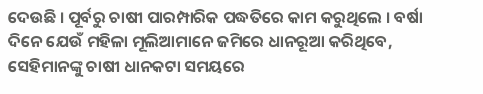ଦେଉଛି । ପୂର୍ବରୁ ଚାଷୀ ପାରମ୍ପାରିକ ପଦ୍ଧତିରେ କାମ କରୁଥିଲେ । ବର୍ଷା ଦିନେ ଯେଉଁ ମହିଳା ମୂଲିଆମାନେ ଜମିରେ ଧାନରୂଆ କରିଥିବେ, ସେହିମାନଙ୍କୁ ଚାଷୀ ଧାନକଟା ସମୟରେ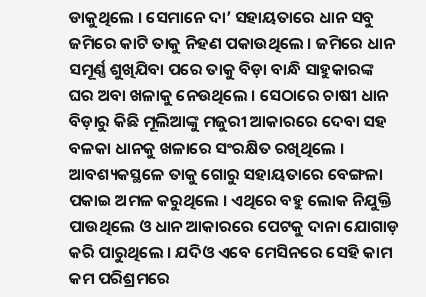ଡାକୁଥିଲେ । ସେମାନେ ଦା’ ସହାୟତାରେ ଧାନ ସବୁ ଜମିରେ କାଟି ତାକୁ ନିହଣ ପକାଉଥିଲେ । ଜମିରେ ଧାନ ସମୂର୍ଣ୍ଣ ଶୁଖିଯିବା ପରେ ତାକୁ ବିଡ଼ା ବାନ୍ଧି ସାହୁକାରଙ୍କ ଘର ଅବା ଖଳାକୁ ନେଉଥିଲେ । ସେଠାରେ ଚାଷୀ ଧାନ ବିଡ଼ାରୁ କିଛି ମୂଲିଆଙ୍କୁ ମଜୁରୀ ଆକାରରେ ଦେବା ସହ ବଳକା ଧାନକୁ ଖଳାରେ ସଂରକ୍ଷିତ ରଖିଥିଲେ । ଆବଶ୍ୟକସ୍ଥଳେ ତାକୁ ଗୋରୁ ସହାୟତାରେ ବେଙ୍ଗଳା ପକାଇ ଅମଳ କରୁଥିଲେ । ଏଥିରେ ବହୁ ଲୋକ ନିଯୁକ୍ତି ପାଉଥିଲେ ଓ ଧାନ ଆକାରରେ ପେଟକୁ ଦାନା ଯୋଗାଡ଼ କରି ପାରୁଥିଲେ । ଯଦିଓ ଏବେ ମେସିନରେ ସେହି କାମ କମ ପରିଶ୍ରମରେ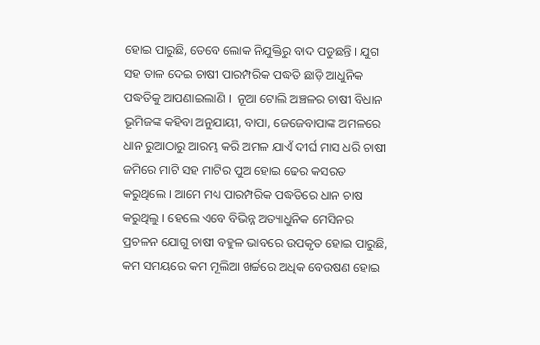ହୋଇ ପାରୁଛି, ତେବେ ଲୋକ ନିଯୁକ୍ତିରୁ ବାଦ ପଡୁଛନ୍ତି । ଯୁଗ ସହ ତାଳ ଦେଇ ଚାଷୀ ପାରମ୍ପରିକ ପଦ୍ଧତି ଛାଡ଼ି ଆଧୁନିକ ପଦ୍ଧତିକୁ ଆପଣାଇଲାଣି ।  ନୂଆ ଟୋଲି ଅଞ୍ଚଳର ଚାଷୀ ବିଧାନ ଭୂମିଜଙ୍କ କହିବା ଅନୁଯାୟୀ, ବାପା, ଜେଜେବାପାଙ୍କ ଅମଳରେ ଧାନ ରୁଆଠାରୁ ଆରମ୍ଭ କରି ଅମଳ ଯାଏଁ ଦୀର୍ଘ ମାସ ଧରି ଚାଷୀ ଜମିରେ ମାଟି ସହ ମାଟିର ପୁଅ ହୋଇ ଢେର କସରତ କରୁଥିଲେ । ଆମେ ମଧ୍ୟ ପାରମ୍ପରିକ ପଦ୍ଧତିରେ ଧାନ ଚାଷ କରୁଥିଲୁ । ହେଲେ ଏବେ ବିଭିନ୍ନ ଅତ୍ୟାଧୁନିକ ମେସିନର ପ୍ରଚଳନ ଯୋଗୁ ଚାଷୀ ବହୁଳ ଭାବରେ ଉପକୃତ ହୋଇ ପାରୁଛି, କମ ସମୟରେ କମ ମୂଲିଆ ଖର୍ଚ୍ଚରେ ଅଧିକ ବେଉଷଣ ହୋଇ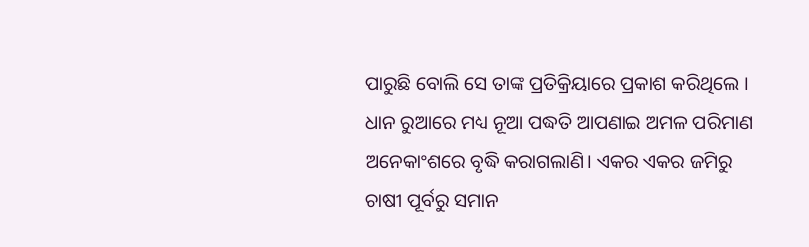ପାରୁଛି ବୋଲି ସେ ତାଙ୍କ ପ୍ରତିକ୍ରିୟାରେ ପ୍ରକାଶ କରିଥିଲେ । ଧାନ ରୁଆରେ ମଧ୍ୟ ନୂଆ ପଦ୍ଧତି ଆପଣାଇ ଅମଳ ପରିମାଣ ଅନେକାଂଶରେ ବୃଦ୍ଧି କରାଗଲାଣି। ଏକର ଏକର ଜମିରୁ ଚାଷୀ ପୂର୍ବରୁ ସମାନ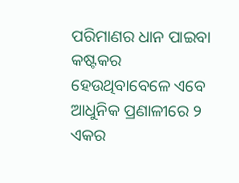ପରିମାଣର ଧାନ ପାଇବା କଷ୍ଟକର ହେଉଥିବାବେଳେ ଏବେ ଆଧୁନିକ ପ୍ରଣାଳୀରେ ୨ ଏକର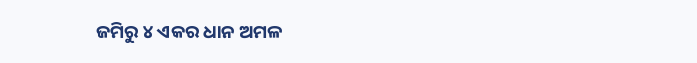ଜମିରୁ ୪ ଏକର ଧାନ ଅମଳ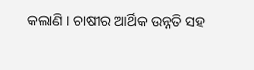କଲାଣି । ଚାଷୀର ଆର୍ଥିକ ଉନ୍ନତି ସହ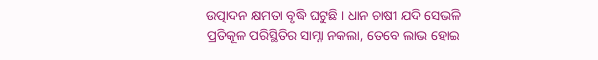ଉତ୍ପାଦନ କ୍ଷମତା ବୃଦ୍ଧି ଘଟୁଛି । ଧାନ ଚାଷୀ ଯଦି ସେଭଳି ପ୍ରତିକୂଳ ପରିସ୍ଥିତିର ସାମ୍ନା ନକଲା, ତେବେ ଲାଭ ହୋଇ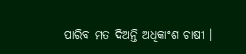ପାରିବ ମତ ଦିଅନ୍ତି ଅଧିକାଂଶ ଚାଷୀ ।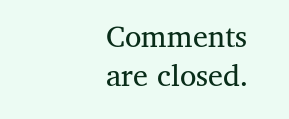Comments are closed.